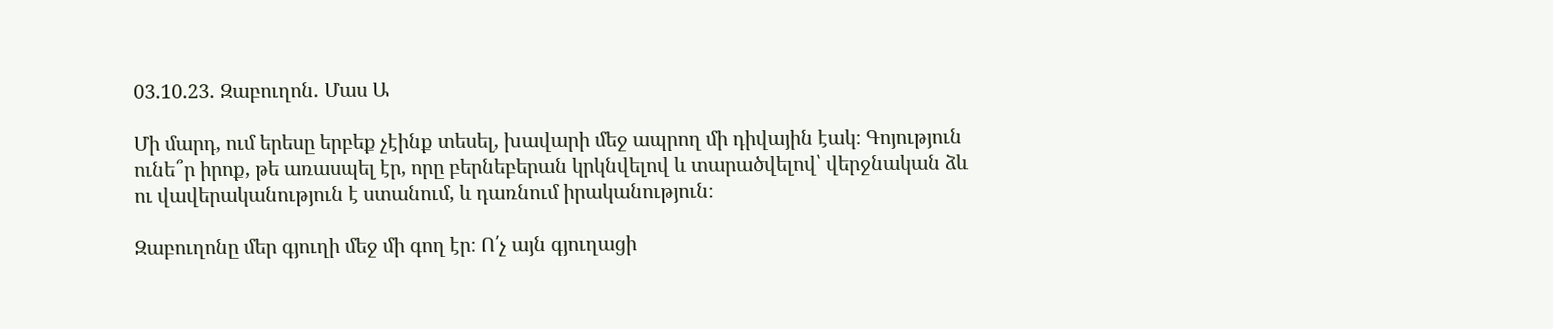03.10.23․ Զաբուղոն․ Մաս Ա

Մի մարդ, ում երեսը երբեք չէինք տեսել, խավարի մեջ ապրող մի դիվային էակ։ Գոյություն ունե՞ր իրոք, թե առասպել էր, որը բերնեբերան կրկնվելով և տարածվելով՝ վերջնական ձև ու վավերականություն է ստանում, և դառնում իրականություն։

Զաբուղոնը մեր գյուղի մեջ մի գող էր։ Ո՛չ այն գյուղացի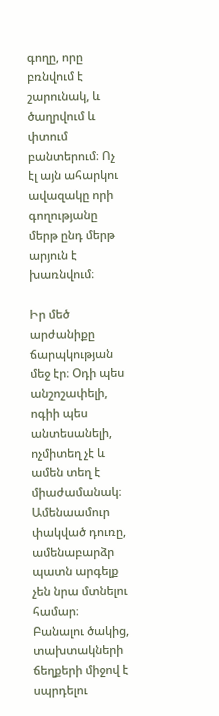գողը, որը բռնվում է շարունակ, և ծաղրվում և փտում բանտերում։ Ոչ էլ այն ահարկու ավազակը որի գողությանը մերթ ընդ մերթ արյուն է խառնվում։

Իր մեծ արժանիքը ճարպկության մեջ էր։ Օդի պես անշոշափելի, ոգիի պես անտեսանելի, ոչմիտեղ չէ և ամեն տեղ է միաժամանակ։ Ամենաամուր փակված դուռը, ամենաբարձր պատն արգելք չեն նրա մտնելու համար։ Բանալու ծակից, տախտակների ճեղքերի միջով է սպրդելու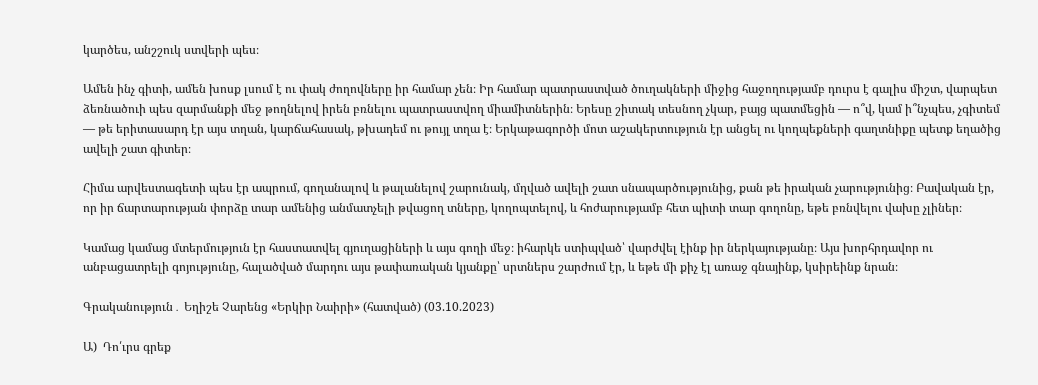կարծես, անշշուկ ստվերի պես։

Ամեն ինչ գիտի, ամեն խոսք լսում է ու փակ ժողովները իր համար չեն։ Իր համար պատրաստված ծուղակների միջից հաջողությամբ դուրս է գալիս միշտ, վարպետ ձեռնածուի պես զարմանքի մեջ թողնելով իրեն բռնելու պատրաստվող միամիտներին։ Երեսը շիտակ տեսնող չկար, բայց պատմեցին — ո՞վ, կամ ի՞նչպես, չգիտեմ — թե երիտասարդ էր այս տղան, կարճահասակ, թխադեմ ու թույլ տղա է։ Երկաթագործի մոտ աշակերտություն էր անցել ու կողպեքների գաղտնիքը պետք եղածից ավելի շատ գիտեր։

Հիմա արվեստագետի պես էր ապրում, գողանալով և թալանելով շարունակ, մղված ավելի շատ սնապարծությունից, քան թե իրական չարությունից։ Բավական էր, որ իր ճարտարության փորձը տար ամենից անմատչելի թվացող տները, կողոպտելով, և հոժարությամբ հետ պիտի տար գողոնը, եթե բռնվելու վախը չլիներ։

Կամաց կամաց մտերմություն էր հաստատվել գյուղացիների և այս գողի մեջ։ իհարկե ստիպված՝ վարժվել էինք իր ներկայությանը։ Այս խորհրդավոր ու անբացատրելի գոյությունը, հալածված մարդու այս թափառական կյանքը՝ սրտներս շարժում էր, և եթե մի քիչ էլ առաջ գնայինք, կսիրեինք նրան։

Գրականություն․ Եղիշե Չարենց «Երկիր Նաիրի» (հատված) (03.10.2023)

Ա)  Դո՛ւրս գրեք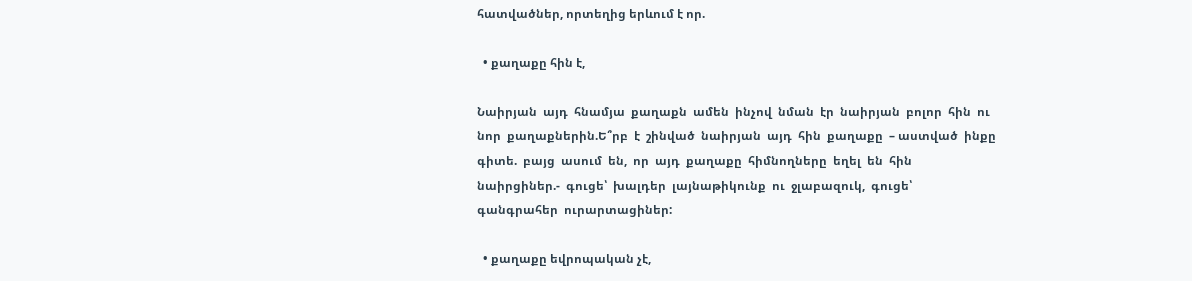հատվածներ, որտեղից երևում է որ.

  • քաղաքը հին է,

Նաիրյան  այդ  հնամյա  քաղաքն  ամեն  ինչով  նման  էր  նաիրյան  բոլոր  հին  ու  նոր  քաղաքներին.Ե՞րբ  է  շինված  նաիրյան  այդ  հին  քաղաքը  – աստված  ինքը  գիտե.  բայց  ասում  են,  որ  այդ  քաղաքը  հիմնողները  եղել  են  հին  նաիրցիներ.-  գուցե՝  խալդեր  լայնաթիկունք  ու  ջլաբազուկ,  գուցե՝  գանգրահեր  ուրարտացիներ:

  • քաղաքը եվրոպական չէ,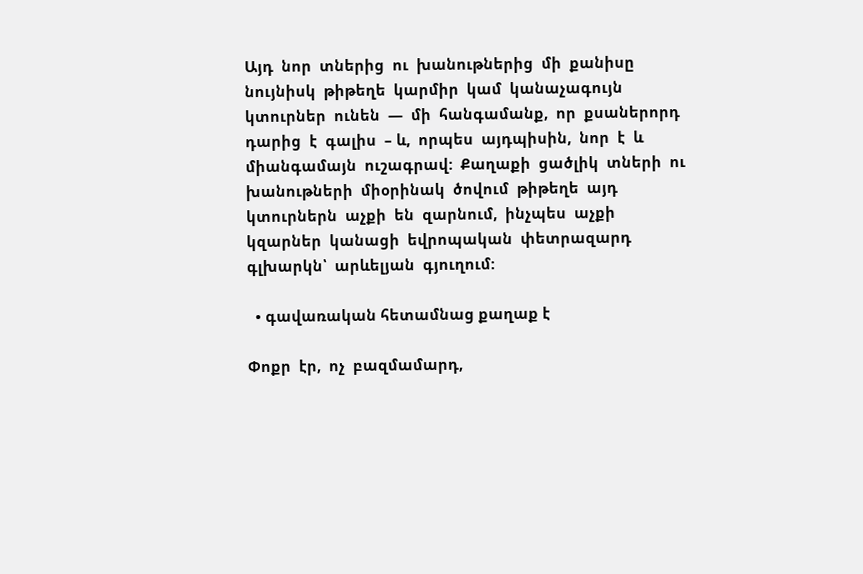Այդ  նոր  տներից  ու  խանութներից  մի  քանիսը  նույնիսկ  թիթեղե  կարմիր  կամ  կանաչագույն  կտուրներ  ունեն  —  մի  հանգամանք,  որ  քսաներորդ  դարից  է  գալիս  – և,  որպես  այդպիսին,  նոր  է  և  միանգամայն  ուշագրավ:  Քաղաքի  ցածլիկ  տների  ու  խանութների  միօրինակ  ծովում  թիթեղե  այդ  կտուրներն  աչքի  են  զարնում,  ինչպես  աչքի  կզարներ  կանացի  եվրոպական  փետրազարդ  գլխարկն՝  արևելյան  գյուղում:

  • գավառական հետամնաց քաղաք է

Փոքր  էր,  ոչ  բազմամարդ,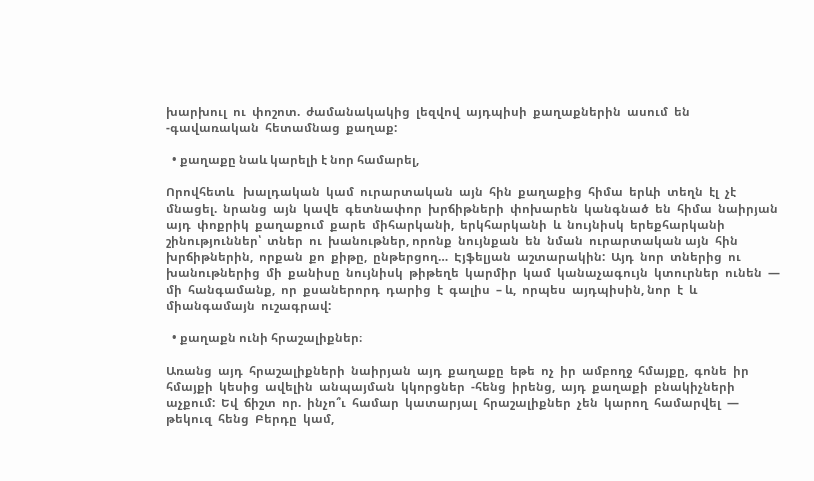խարխուլ  ու  փոշոտ.  ժամանակակից  լեզվով  այդպիսի  քաղաքներին  ասում  են  -գավառական  հետամնաց  քաղաք:

  • քաղաքը նաև կարելի է նոր համարել,

Որովհետև   խալդական  կամ  ուրարտական  այն  հին  քաղաքից  հիմա  երևի  տեղն  էլ  չէ  մնացել.  նրանց  այն  կավե  գետնափոր  խրճիթների  փոխարեն  կանգնած  են  հիմա  նաիրյան  այդ  փոքրիկ  քաղաքում  քարե  միհարկանի,  երկհարկանի  և  նույնիսկ  երեքհարկանի  շինություններ՝  տներ  ու  խանութներ, որոնք  նույնքան  են  նման  ուրարտական այն  հին  խրճիթներին,  որքան  քո  քիթը,  ընթերցող…  Էյֆելյան  աշտարակին:  Այդ  նոր  տներից  ու  խանութներից  մի  քանիսը  նույնիսկ  թիթեղե  կարմիր  կամ  կանաչագույն  կտուրներ  ունեն  —  մի  հանգամանք,  որ  քսաներորդ  դարից  է  գալիս  – և,  որպես  այդպիսին, նոր  է  և  միանգամայն  ուշագրավ:

  • քաղաքն ունի հրաշալիքներ։

Առանց  այդ  հրաշալիքների  նաիրյան  այդ  քաղաքը  եթե  ոչ  իր  ամբողջ  հմայքը,  գոնե  իր  հմայքի  կեսից  ավելին  անպայման  կկորցներ  -հենց  իրենց,  այդ  քաղաքի  բնակիչների  աչքում:  Եվ  ճիշտ  որ.  ինչո՞ւ  համար  կատարյալ  հրաշալիքներ  չեն  կարող  համարվել  —  թեկուզ  հենց  Բերդը  կամ,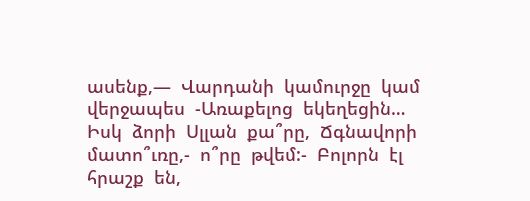ասենք,—  Վարդանի  կամուրջը  կամ  վերջապես  -Առաքելոց  եկեղեցին…  Իսկ  ձորի  Սլլան  քա՞րը,  Ճգնավորի  մատո՞ւռը,-  ո՞րը  թվեմ:-  Բոլորն  էլ  հրաշք  են,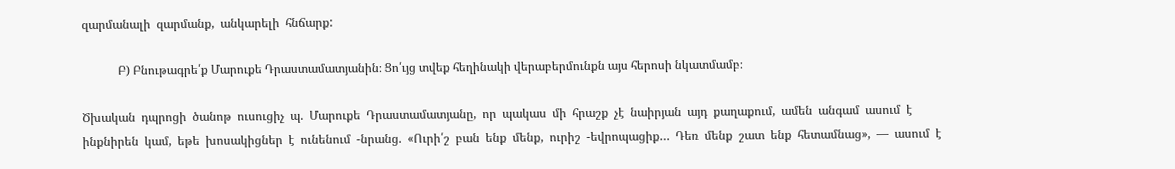զարմանալի  զարմանք,  անկարելի  հնճարք:

            Բ) Բնութագրե՛ք Մարուքե Դրաստամատյանին։ Ցո՛ւյց տվեք հեղինակի վերաբերմունքն այս հերոսի նկատմամբ։

Ծխական  դպրոցի  ծանոթ  ուսուցիչ  պ.  Մարուքե  Դրաստամատյանը,  որ  պակաս  մի  հրաշք  չէ  նաիրյան  այդ  քաղաքում,  ամեն  անգամ  ասում  է  ինքնիրեն  կամ,  եթե  խոսակիցներ  է  ունենում  -նրանց.  «Ուրի՛շ  բան  ենք  մենք,  ուրիշ  -եվրոպացիք…  Դեռ  մենք  շատ  ենք  հետամնաց»,  —  ասում  է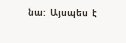նա:  Այսպես  է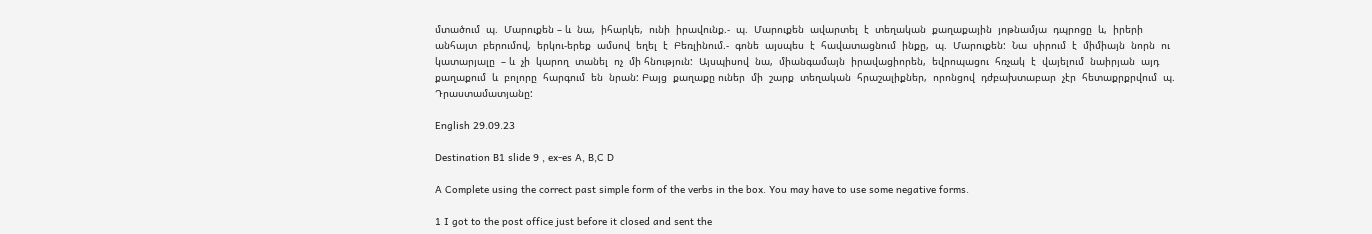մտածում  պ.  Մարուքեն – և  նա,  իհարկե,  ունի  իրավունք.-  պ.  Մարուքեն  ավարտել  է  տեղական  քաղաքային  յոթնամյա  դպրոցը  և,  իրերի  անհայտ  բերումով,  երկու-երեք  ամսով  եղել  է  Բեռլինում.-  գոնե  այսպես  է  հավատացնում  ինքը,  պ.  Մարուքեն:  Նա  սիրում  է  միմիայն  նորն  ու  կատարյալը  – և  չի  կարող  տանել  ոչ  մի հնություն:  Այսպիսով  նա,  միանգամայն  իրավացիորեն,  եվրոպացու  հռչակ  է  վայելում  նաիրյան  այդ  քաղաքում  և  բոլորը  հարգում  են  նրան: Բայց  քաղաքը ուներ  մի  շարք  տեղական  հրաշալիքներ,  որոնցով  դժբախտաբար  չէր  հետաքրքրվում  պ.  Դրաստամատյանը:

English 29.09.23

Destination B1 slide 9 , ex-es A, B,C D

A Complete using the correct past simple form of the verbs in the box. You may have to use some negative forms.

1 I got to the post office just before it closed and sent the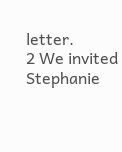letter.
2 We invited Stephanie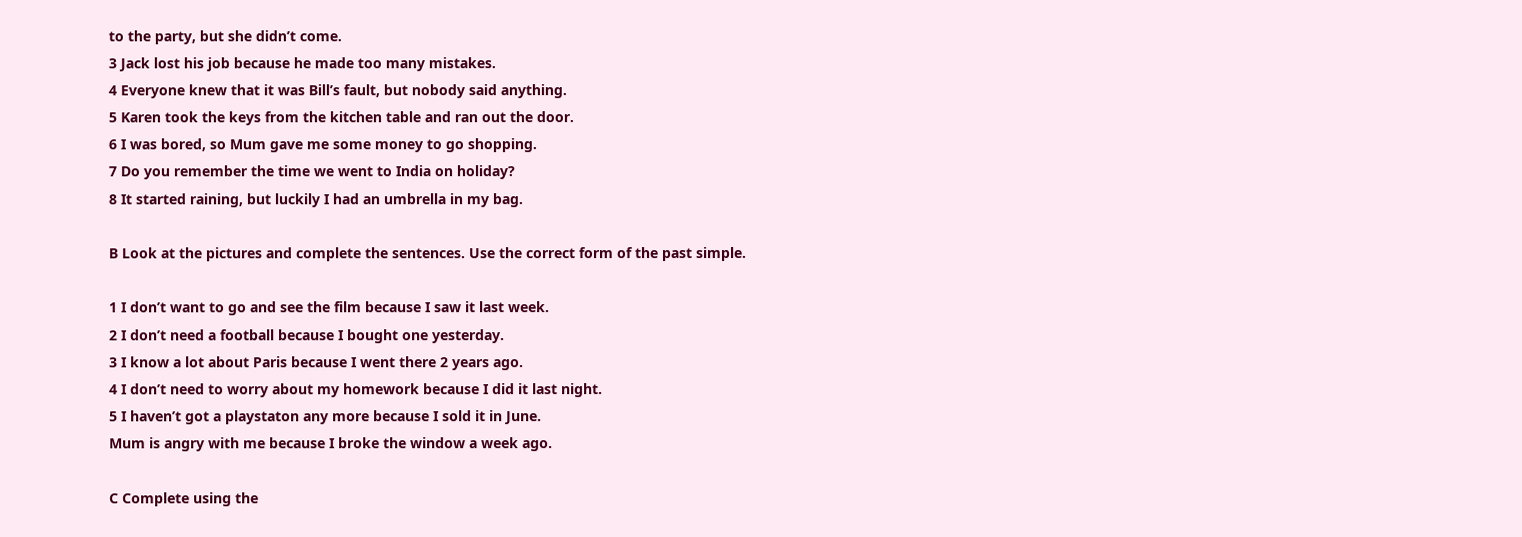to the party, but she didn’t come.
3 Jack lost his job because he made too many mistakes.
4 Everyone knew that it was Bill’s fault, but nobody said anything.
5 Karen took the keys from the kitchen table and ran out the door.
6 I was bored, so Mum gave me some money to go shopping.
7 Do you remember the time we went to India on holiday?
8 It started raining, but luckily I had an umbrella in my bag.

B Look at the pictures and complete the sentences. Use the correct form of the past simple.

1 I don’t want to go and see the film because I saw it last week.
2 I don’t need a football because I bought one yesterday.
3 I know a lot about Paris because I went there 2 years ago.
4 I don’t need to worry about my homework because I did it last night.
5 I haven’t got a playstaton any more because I sold it in June.
Mum is angry with me because I broke the window a week ago.

C Complete using the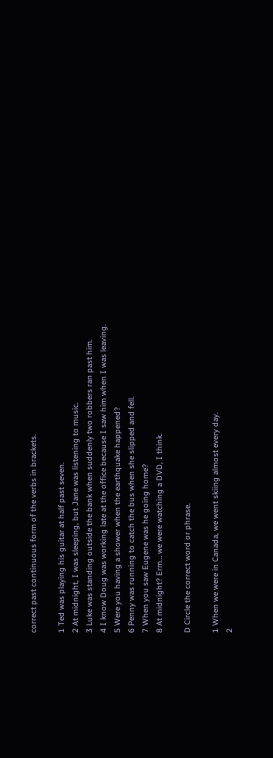correct past continuous form of the verbs in brackets.

1 Ted was playing his guitar at half past seven.
2 At midnight, I was sleeping, but Jane was listening to music.
3 Luke was standing outside the bank when suddenly two robbers ran past him.
4 I know Doug was working late at the office because I saw him when I was leaving.
5 Were you having a shower when the earthquake happened?
6 Penny was running to catch the bus when she slipped and fell.
7 When you saw Eugene was he going home?
8 At midnight? Erm… we were watching a DVD, I think.

D Circle the correct word or phrase.

1 When we were in Canada, we went skiing almost every day.
2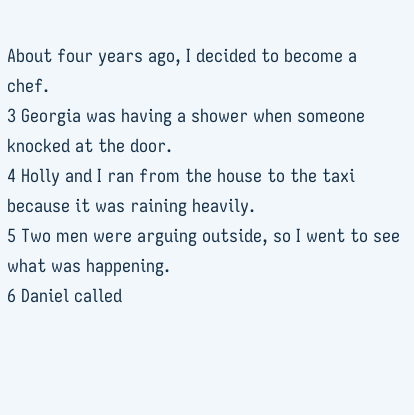About four years ago, I decided to become a chef.
3 Georgia was having a shower when someone knocked at the door.
4 Holly and I ran from the house to the taxi because it was raining heavily.
5 Two men were arguing outside, so I went to see what was happening.
6 Daniel called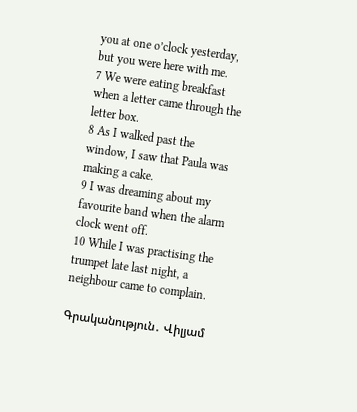you at one o’clock yesterday, but you were here with me.
7 We were eating breakfast when a letter came through the letter box.
8 As I walked past the window, I saw that Paula was making a cake.
9 I was dreaming about my favourite band when the alarm clock went off.
10 While I was practising the trumpet late last night, a neighbour came to complain.

Գրականություն․ Վիլյամ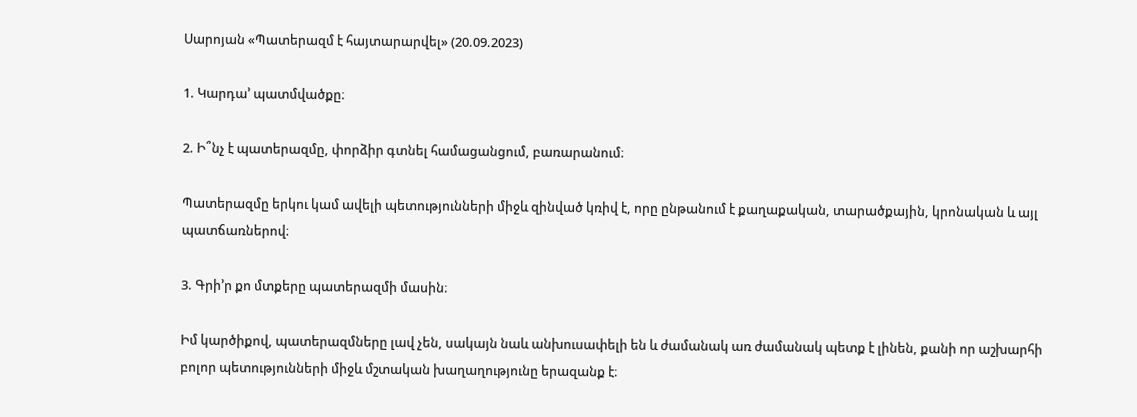Սարոյան «Պատերազմ է հայտարարվել» (20.09.2023)

1. Կարդա’ պատմվածքը։

2. Ի՞նչ է պատերազմը, փորձիր գտնել համացանցում, բառարանում։

Պատերազմը երկու կամ ավելի պետությունների միջև զինված կռիվ է, որը ընթանում է քաղաքական, տարածքային, կրոնական և այլ պատճառներով։

3. Գրի’ր քո մտքերը պատերազմի մասին։

Իմ կարծիքով, պատերազմները լավ չեն, սակայն նաև անխուսափելի են և ժամանակ առ ժամանակ պետք է լինեն, քանի որ աշխարհի բոլոր պետությունների միջև մշտական խաղաղությունը երազանք է։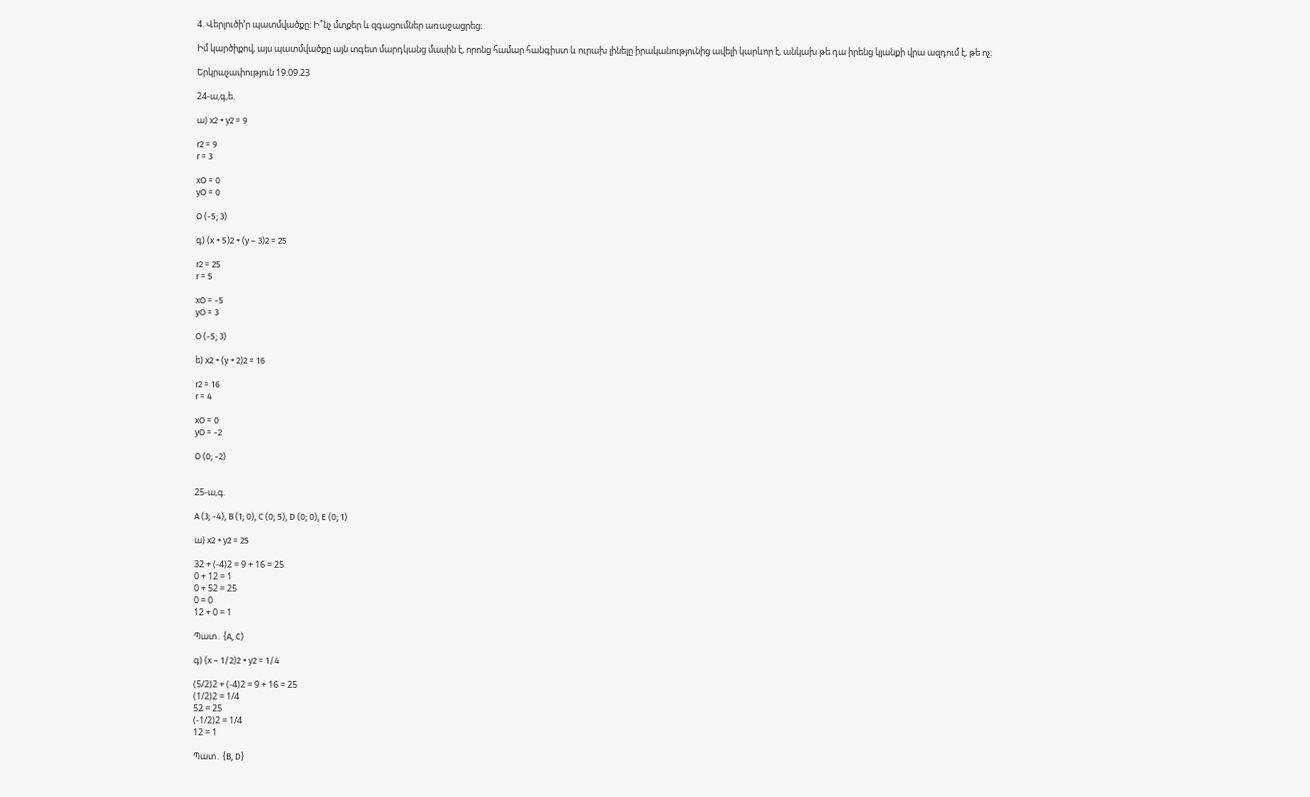4. Վերլուծի’ր պատմվածքը։ Ի՞նչ մտքեր և զգացումներ առաջացրեց։

Իմ կարծիքով, այս պատմվածքը այն տգետ մարդկանց մասին է, որոնց համար հանգիստ և ուրախ լինելը իրականությունից ավելի կարևոր է, անկախ թե դա իրենց կյանքի վրա ազդում է, թե ոչ։

Երկրաչափություն 19.09.23

24-ա,գ,ե.

ա) x2 + y2 = 9

r2 = 9
r = 3

xO = 0
yO = 0

O (-5; 3)

գ) (x + 5)2 + (y – 3)2 = 25

r2 = 25
r = 5

xO = -5
yO = 3

O (-5; 3)

ե) x2 + (y + 2)2 = 16

r2 = 16
r = 4

xO = 0
yO = -2

O (0; -2)


25-ա,գ.

A (3; -4), B (1; 0), C (0; 5), D (0; 0), E (0; 1)

ա) x2 + y2 = 25

32 + (-4)2 = 9 + 16 = 25
0 + 12 = 1
0 + 52 = 25
0 = 0
12 + 0 = 1

Պատ․ {A, C)

գ) (x – 1/2)2 + y2 = 1/4

(5/2)2 + (-4)2 = 9 + 16 = 25
(1/2)2 = 1/4
52 = 25
(-1/2)2 = 1/4
12 = 1

Պատ․ {B, D}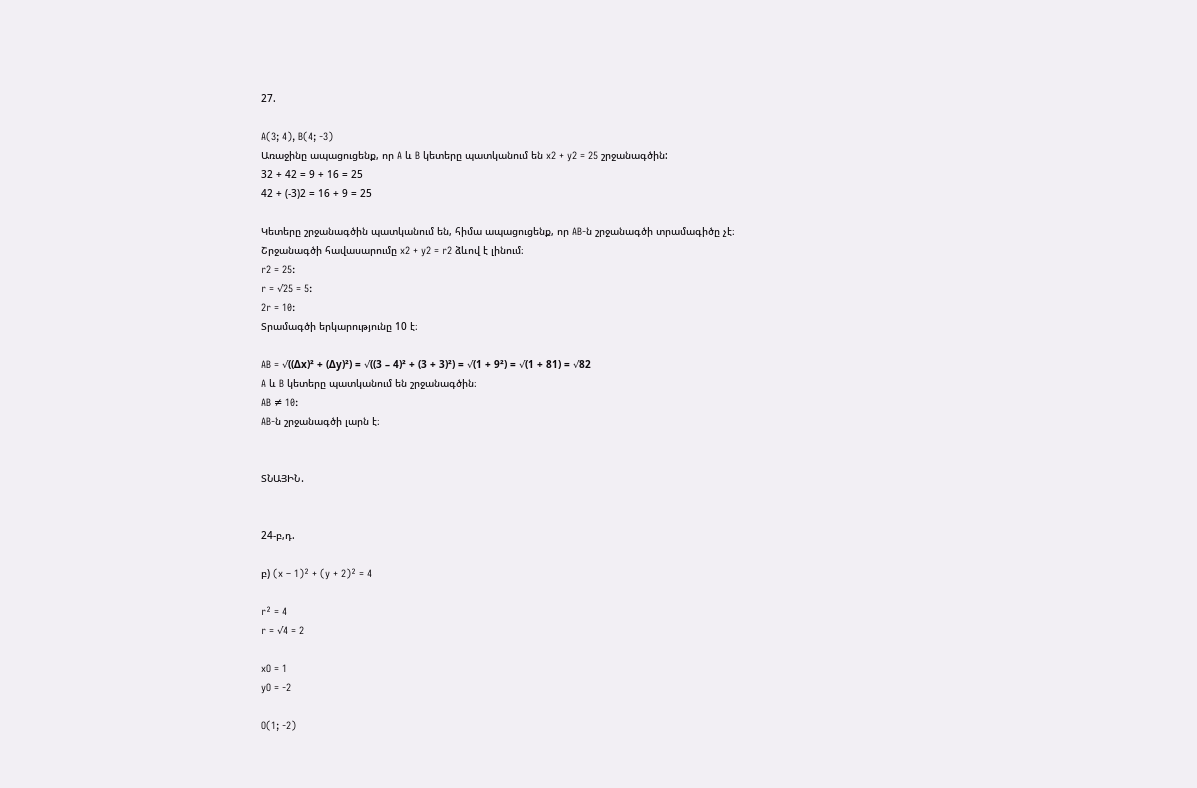27.

A(3; 4), B(4; -3)
Առաջինը ապացուցենք, որ A և B կետերը պատկանում են x2 + y2 = 25 շրջանագծին:
32 + 42 = 9 + 16 = 25
42 + (-3)2 = 16 + 9 = 25

Կետերը շրջանագծին պատկանում են, հիմա ապացուցենք, որ AB-ն շրջանագծի տրամագիծը չէ։
Շրջանագծի հավասարումը x2 + y2 = r2 ձևով է լինում։
r2 = 25:
r = √25 = 5:
2r = 10:
Տրամագծի երկարությունը 10 է։

AB = √((Δx)² + (Δy)²) = √((3 – 4)² + (3 + 3)²) = √(1 + 9²) = √(1 + 81) = √82
A և B կետերը պատկանում են շրջանագծին։
AB ≠ 10:
AB-ն շրջանագծի լարն է։


ՏՆԱՅԻՆ․


24-բ,դ.

բ) (x – 1)² + (y + 2)² = 4

r² = 4
r = √4 = 2

xO = 1
yO = -2

O(1; -2)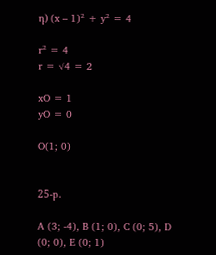դ) (x – 1)² + y² = 4

r² = 4
r = √4 = 2

xO = 1
yO = 0

O(1; 0)


25-բ.

A (3; -4), B (1; 0), C (0; 5), D (0; 0), E (0; 1)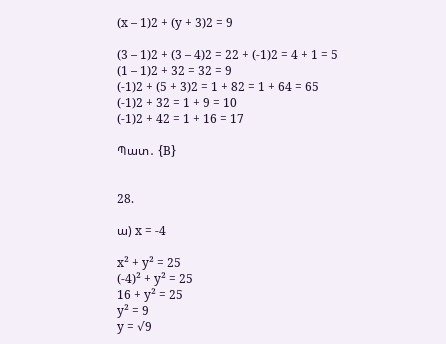(x – 1)2 + (y + 3)2 = 9

(3 – 1)2 + (3 – 4)2 = 22 + (-1)2 = 4 + 1 = 5
(1 – 1)2 + 32 = 32 = 9
(-1)2 + (5 + 3)2 = 1 + 82 = 1 + 64 = 65
(-1)2 + 32 = 1 + 9 = 10
(-1)2 + 42 = 1 + 16 = 17

Պատ․ {B}


28.

ա) x = -4

x² + y² = 25
(-4)² + y² = 25
16 + y² = 25
y² = 9
y = √9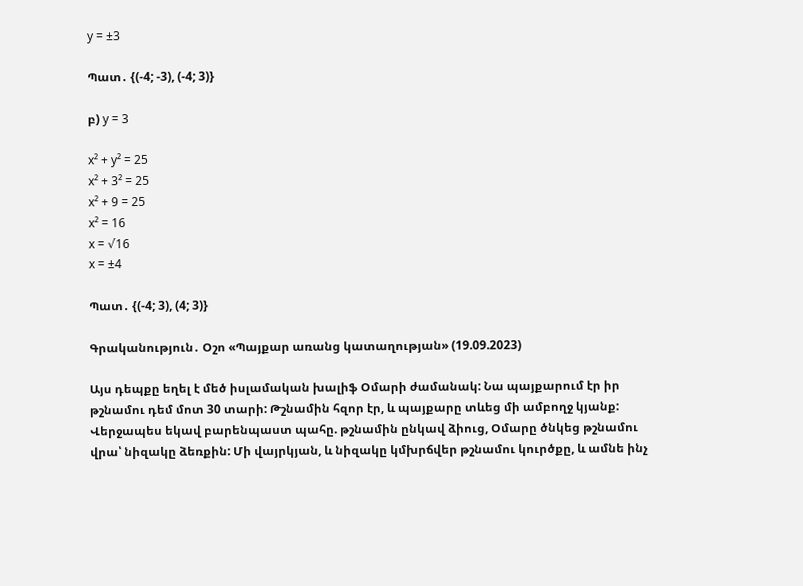y = ±3

Պատ․ {(-4; -3), (-4; 3)}

բ) y = 3

x² + y² = 25
x² + 3² = 25
x² + 9 = 25
x² = 16
x = √16
x = ±4

Պատ․ {(-4; 3), (4; 3)}

Գրականություն․ Օշո «Պայքար առանց կատաղության» (19.09.2023)

Այս դեպքը եղել է մեծ իսլամական խալիֆ Օմարի ժամանակ: Նա պայքարում էր իր թշնամու դեմ մոտ 30 տարի: Թշնամին հզոր էր, և պայքարը տևեց մի ամբողջ կյանք: Վերջապես եկավ բարենպաստ պահը. թշնամին ընկավ ձիուց, Օմարը ծնկեց թշնամու վրա՝ նիզակը ձեռքին: Մի վայրկյան, և նիզակը կմխրճվեր թշնամու կուրծքը, և ամնե ինչ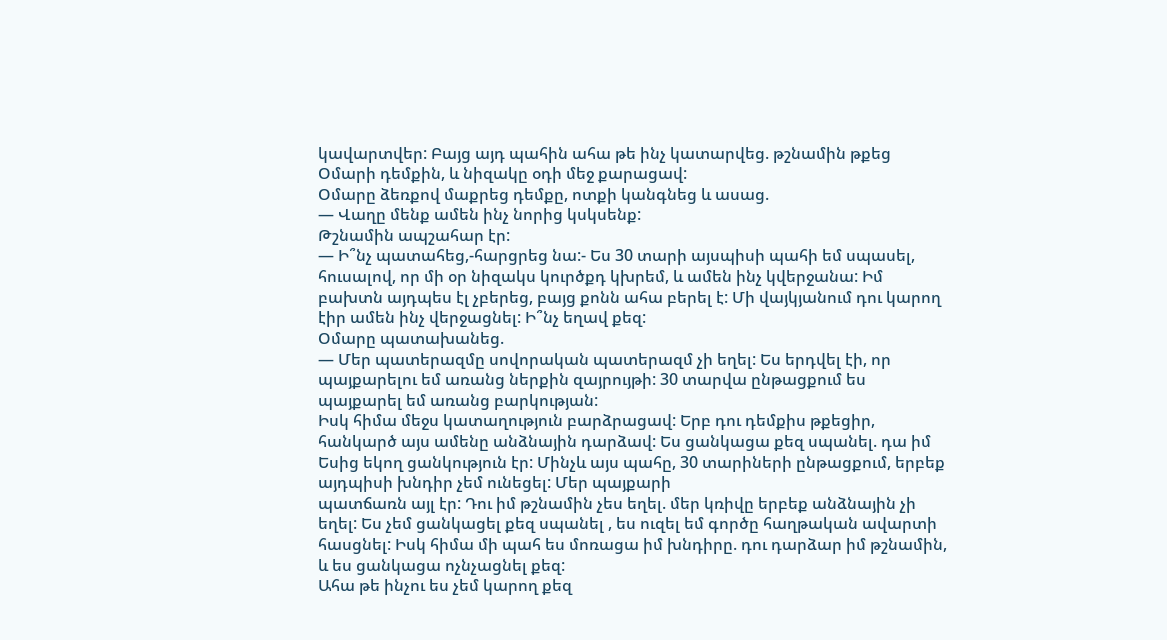կավարտվեր: Բայց այդ պահին ահա թե ինչ կատարվեց. թշնամին թքեց Օմարի դեմքին, և նիզակը օդի մեջ քարացավ:
Օմարը ձեռքով մաքրեց դեմքը, ոտքի կանգնեց և ասաց.
— Վաղը մենք ամեն ինչ նորից կսկսենք:
Թշնամին ապշահար էր:
— Ի՞նչ պատահեց,-հարցրեց նա:- Ես 30 տարի այսպիսի պահի եմ սպասել, հուսալով, որ մի օր նիզակս կուրծքդ կխրեմ, և ամեն ինչ կվերջանա: Իմ բախտն այդպես էլ չբերեց, բայց քոնն ահա բերել է: Մի վայկյանում դու կարող էիր ամեն ինչ վերջացնել: Ի՞նչ եղավ քեզ:
Օմարը պատախանեց.
— Մեր պատերազմը սովորական պատերազմ չի եղել: Ես երդվել էի, որ պայքարելու եմ առանց ներքին զայրույթի: 30 տարվա ընթացքում ես պայքարել եմ առանց բարկության:
Իսկ հիմա մեջս կատաղություն բարձրացավ: Երբ դու դեմքիս թքեցիր, հանկարծ այս ամենը անձնային դարձավ: Ես ցանկացա քեզ սպանել. դա իմ Եսից եկող ցանկություն էր: Մինչև այս պահը, 30 տարիների ընթացքում, երբեք այդպիսի խնդիր չեմ ունեցել: Մեր պայքարի
պատճառն այլ էր: Դու իմ թշնամին չես եղել. մեր կռիվը երբեք անձնային չի եղել: Ես չեմ ցանկացել քեզ սպանել , ես ուզել եմ գործը հաղթական ավարտի հասցնել: Իսկ հիմա մի պահ ես մոռացա իմ խնդիրը. դու դարձար իմ թշնամին, և ես ցանկացա ոչնչացնել քեզ:
Ահա թե ինչու ես չեմ կարող քեզ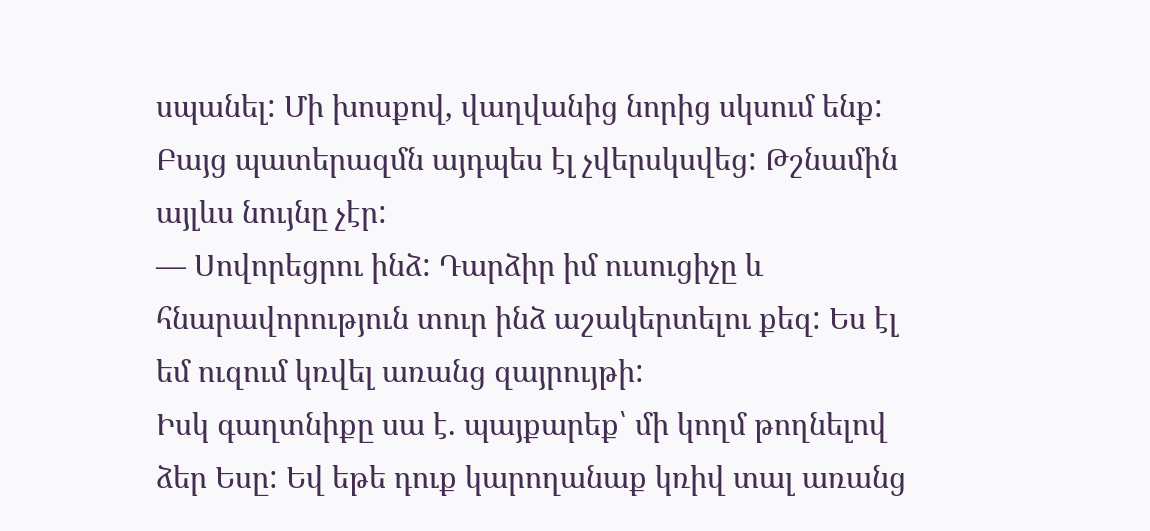սպանել: Մի խոսքով, վաղվանից նորից սկսում ենք:
Բայց պատերազմն այդպես էլ չվերսկսվեց: Թշնամին այլևս նույնը չէր:
— Սովորեցրու ինձ: Դարձիր իմ ուսուցիչը և հնարավորություն տուր ինձ աշակերտելու քեզ: Ես էլ եմ ուզում կռվել առանց զայրույթի:
Իսկ գաղտնիքը սա է. պայքարեք՝ մի կողմ թողնելով ձեր Եսը: Եվ եթե դուք կարողանաք կռիվ տալ առանց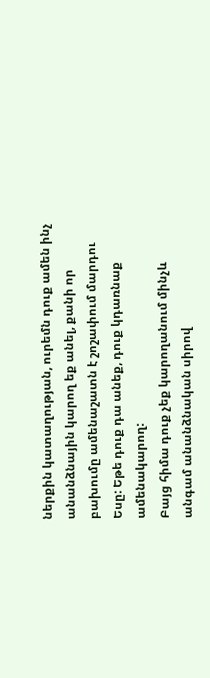ներքին կատաղության, ուրեմն դուք ամեն ինչ անանձնային կարող եք անել, քանի որ բախումը ամենաշատն է շոշափում մարդու Եսը: Եթե դուք դա անեք, դուք կդառնաք ամենակարող:
Բայց հիմա դուք չեք կարողանում մինչև անգամ անանձնական սիրով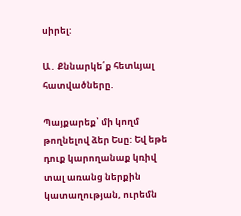սիրել:

Ա․ Քննարկե՛ք հետևյալ հատվածները.

Պայքարեք՝ մի կողմ թողնելով ձեր Եսը: Եվ եթե դուք կարողանաք կռիվ տալ առանց ներքին կատաղության, ուրեմն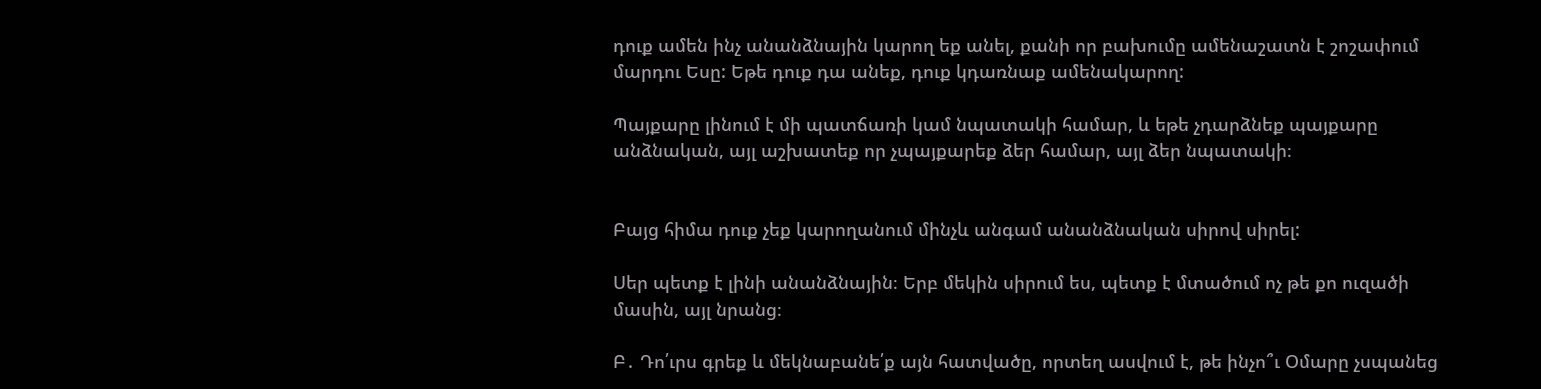դուք ամեն ինչ անանձնային կարող եք անել, քանի որ բախումը ամենաշատն է շոշափում մարդու Եսը: Եթե դուք դա անեք, դուք կդառնաք ամենակարող:

Պայքարը լինում է մի պատճառի կամ նպատակի համար, և եթե չդարձնեք պայքարը անձնական, այլ աշխատեք որ չպայքարեք ձեր համար, այլ ձեր նպատակի։


Բայց հիմա դուք չեք կարողանում մինչև անգամ անանձնական սիրով սիրել:

Սեր պետք է լինի անանձնային։ Երբ մեկին սիրում ես, պետք է մտածում ոչ թե քո ուզածի մասին, այլ նրանց։

Բ․ Դո՛ւրս գրեք և մեկնաբանե՛ք այն հատվածը, որտեղ ասվում է, թե ինչո՞ւ Օմարը չսպանեց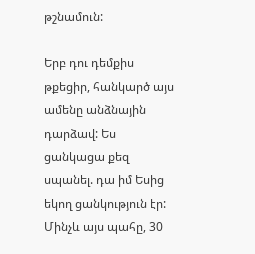թշնամուն:

Երբ դու դեմքիս թքեցիր, հանկարծ այս ամենը անձնային դարձավ: Ես ցանկացա քեզ սպանել. դա իմ Եսից եկող ցանկություն էր: Մինչև այս պահը, 30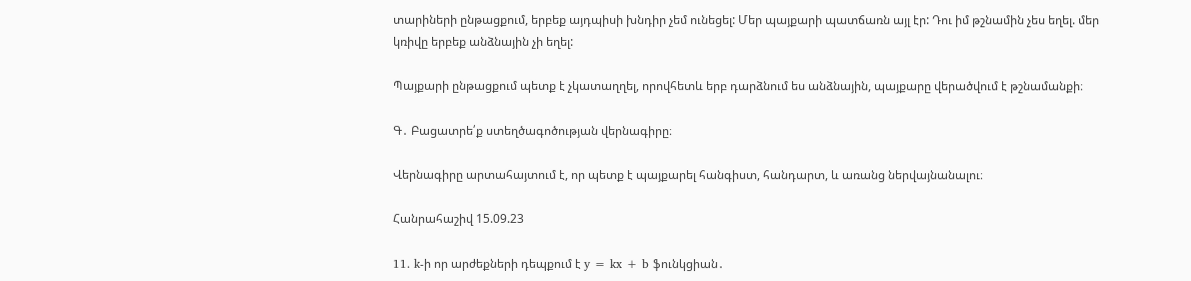տարիների ընթացքում, երբեք այդպիսի խնդիր չեմ ունեցել: Մեր պայքարի պատճառն այլ էր: Դու իմ թշնամին չես եղել. մեր կռիվը երբեք անձնային չի եղել:

Պայքարի ընթացքում պետք է չկատաղղել, որովհետև երբ դարձնում ես անձնային, պայքարը վերածվում է թշնամանքի։

Գ․ Բացատրե՛ք ստեղծագոծության վերնագիրը։

Վերնագիրը արտահայտում է, որ պետք է պայքարել հանգիստ, հանդարտ, և առանց ներվայնանալու։

Հանրահաշիվ 15.09.23

11. k-ի որ արժեքների դեպքում է y = kx + b ֆունկցիան․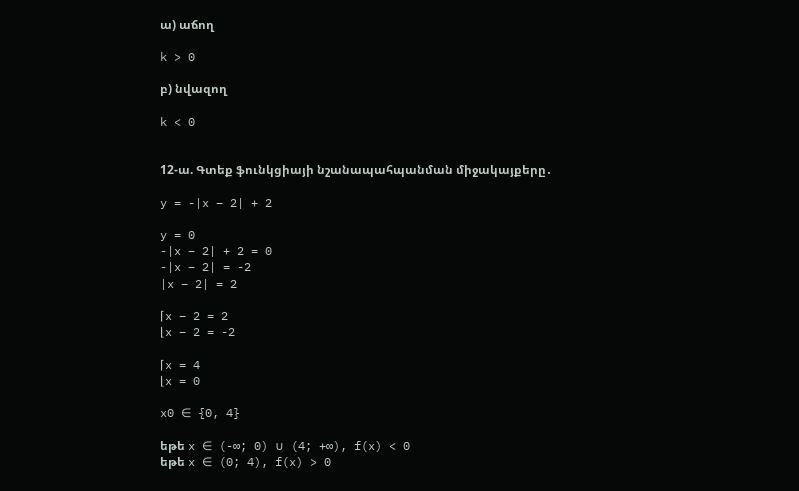ա) աճող

k > 0

բ) նվազող

k < 0


12-ա. Գտեք ֆունկցիայի նշանապահպանման միջակայքերը․

y = -|x – 2| + 2

y = 0
-|x – 2| + 2 = 0
-|x – 2| = -2
|x – 2| = 2

⌈x – 2 = 2
⌊x – 2 = -2

⌈x = 4
⌊x = 0

x0 ∈ {0, 4}

եթե x ∈ (-∞; 0) ∪ (4; +∞), f(x) < 0
եթե x ∈ (0; 4), f(x) > 0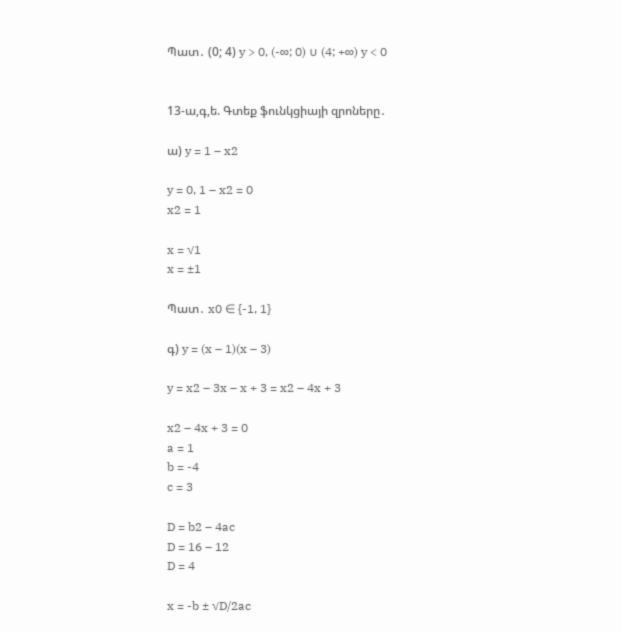Պատ․ (0; 4) y > 0, (-∞; 0) ∪ (4; +∞) y < 0


13-ա,գ,ե. Գտեք ֆունկցիայի զրոները․

ա) y = 1 – x2

y = 0, 1 – x2 = 0
x2 = 1

x = √1
x = ±1

Պատ․ x0 ∈ {-1, 1}

գ) y = (x – 1)(x – 3)

y = x2 – 3x – x + 3 = x2 – 4x + 3

x2 – 4x + 3 = 0
a = 1
b = -4
c = 3

D = b2 – 4ac
D = 16 – 12
D = 4

x = -b ± √D/2ac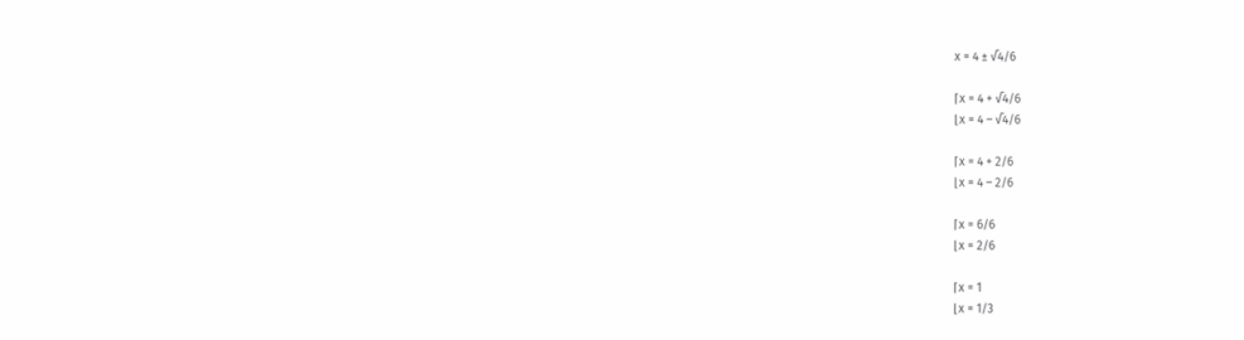x = 4 ± √4/6

⌈x = 4 + √4/6
⌊x = 4 – √4/6

⌈x = 4 + 2/6
⌊x = 4 – 2/6

⌈x = 6/6
⌊x = 2/6

⌈x = 1
⌊x = 1/3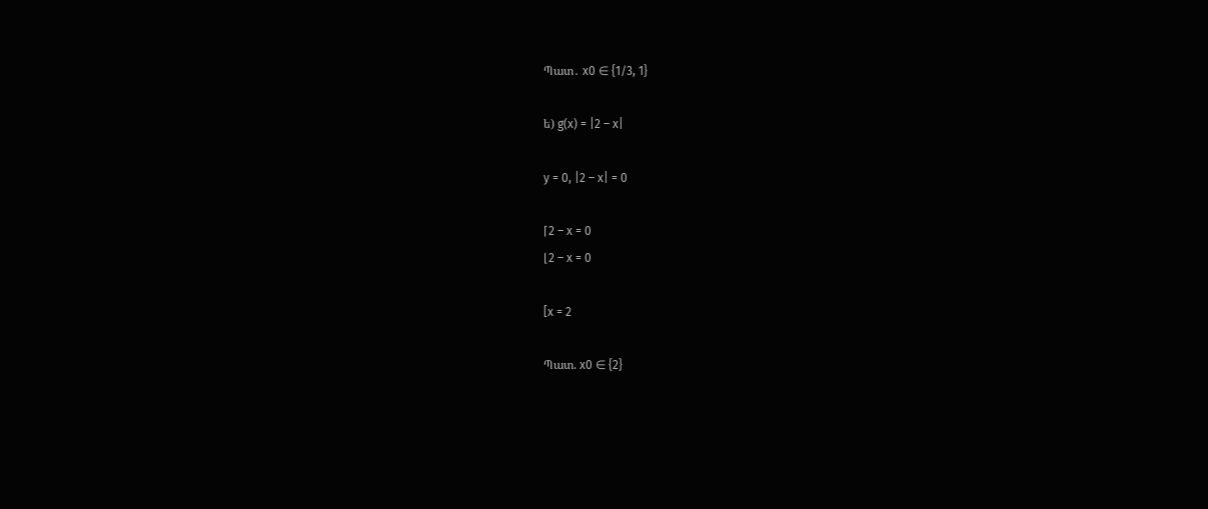Պատ․ x0 ∈ {1/3, 1}

ե) g(x) = |2 – x|

y = 0, |2 – x| = 0

⌈2 – x = 0
⌊2 – x = 0

[x = 2

Պատ. x0 ∈ {2}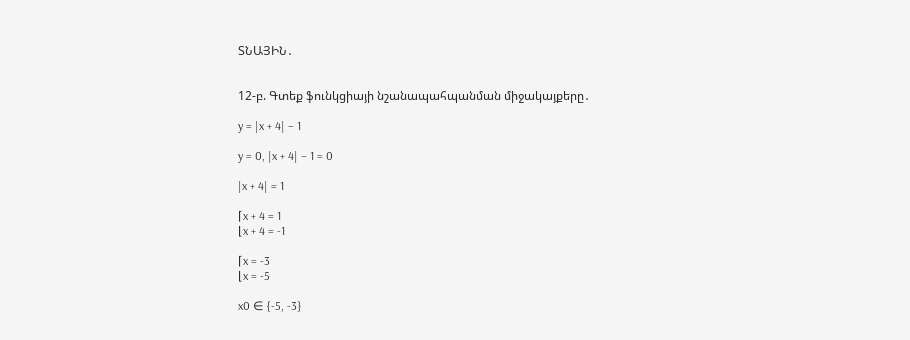ՏՆԱՅԻՆ․


12-բ. Գտեք ֆունկցիայի նշանապահպանման միջակայքերը․

y = |x + 4| – 1

y = 0, |x + 4| – 1 = 0

|x + 4| = 1

⌈x + 4 = 1
⌊x + 4 = -1

⌈x = -3
⌊x = -5

x0 ∈ {-5, -3}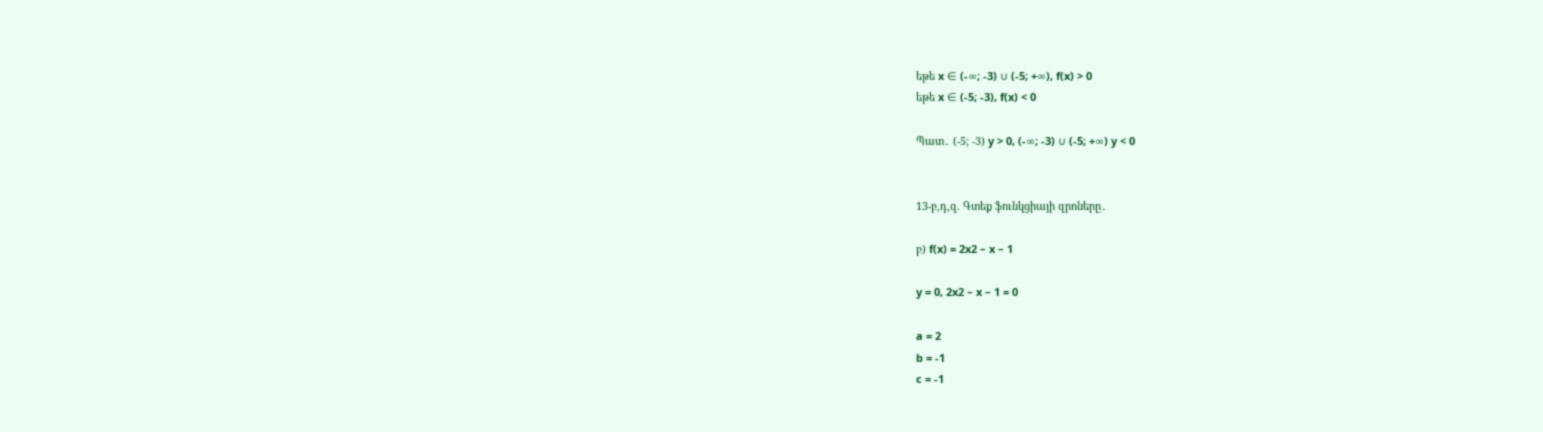եթե x ∈ (-∞; -3) ∪ (-5; +∞), f(x) > 0
եթե x ∈ (-5; -3), f(x) < 0

Պատ․ (-5; -3) y > 0, (-∞; -3) ∪ (-5; +∞) y < 0


13-բ,դ,զ. Գտեք ֆունկցիայի զրոները․

բ) f(x) = 2x2 – x – 1

y = 0, 2x2 – x – 1 = 0

a = 2
b = -1
c = -1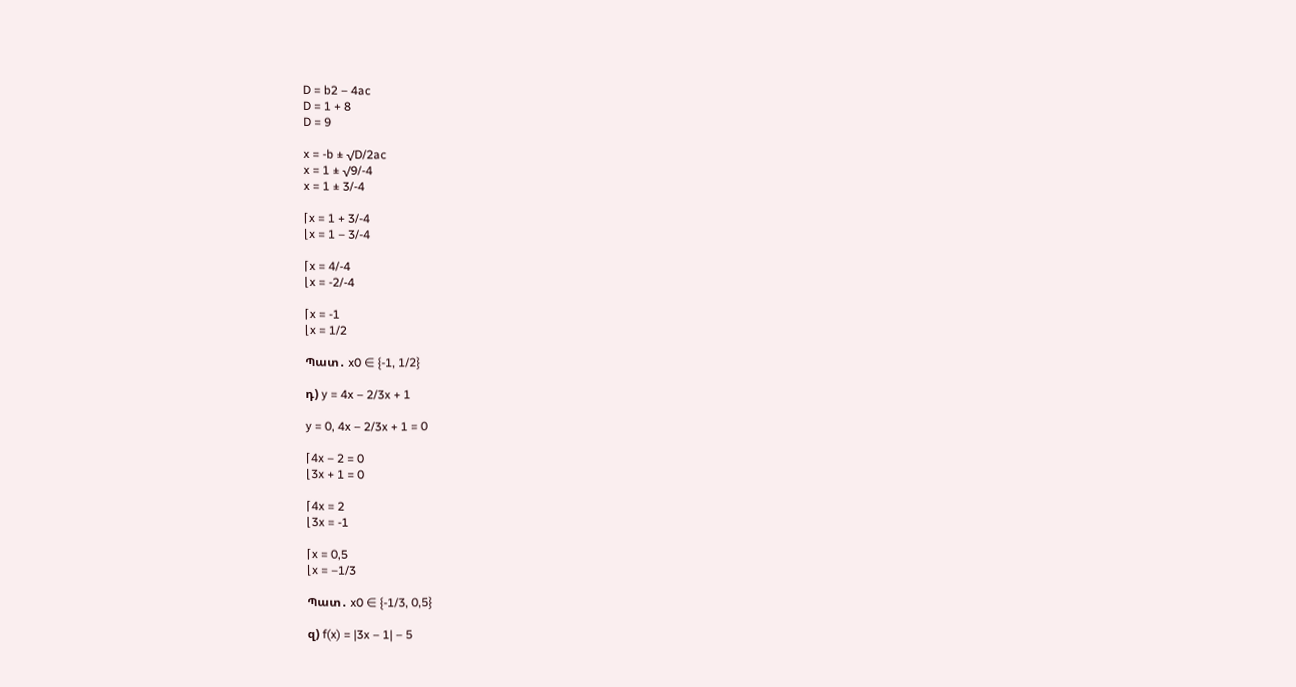D = b2 – 4ac
D = 1 + 8
D = 9

x = -b ± √D/2ac
x = 1 ± √9/-4
x = 1 ± 3/-4

⌈x = 1 + 3/-4
⌊x = 1 – 3/-4

⌈x = 4/-4
⌊x = -2/-4

⌈x = -1
⌊x = 1/2

Պատ․ x0 ∈ {-1, 1/2}

դ) y = 4x – 2/3x + 1

y = 0, 4x – 2/3x + 1 = 0

⌈4x – 2 = 0
⌊3x + 1 = 0

⌈4x = 2
⌊3x = -1

⌈x = 0,5
⌊x = –1/3

Պատ․ x0 ∈ {-1/3, 0,5}

զ) f(x) = |3x – 1| – 5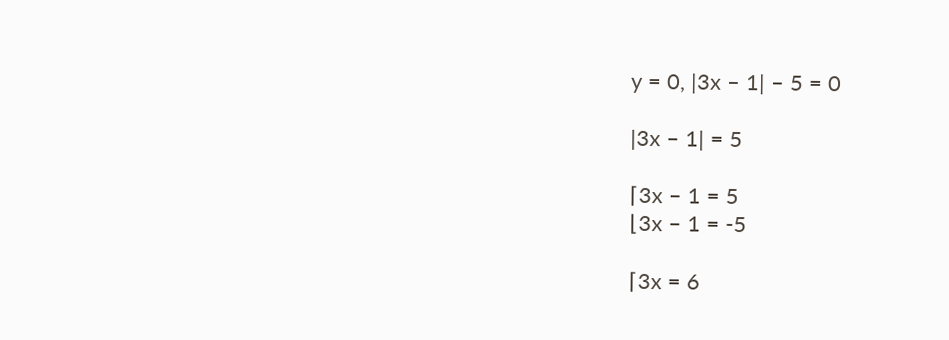y = 0, |3x – 1| – 5 = 0

|3x – 1| = 5

⌈3x – 1 = 5
⌊3x – 1 = -5

⌈3x = 6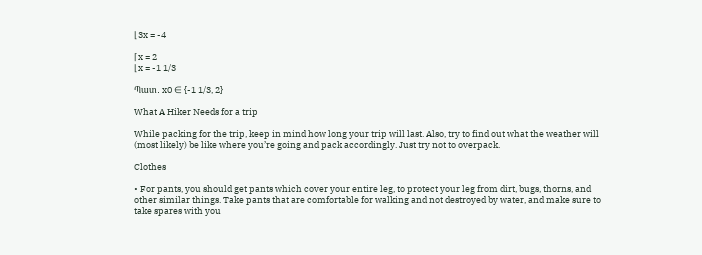⌊3x = -4

⌈x = 2
⌊x = -1 1/3

Պատ․ x0 ∈ {-1 1/3, 2}

What A Hiker Needs for a trip

While packing for the trip, keep in mind how long your trip will last. Also, try to find out what the weather will (most likely) be like where you’re going and pack accordingly. Just try not to overpack.

Clothes

• For pants, you should get pants which cover your entire leg, to protect your leg from dirt, bugs, thorns, and other similar things. Take pants that are comfortable for walking and not destroyed by water, and make sure to take spares with you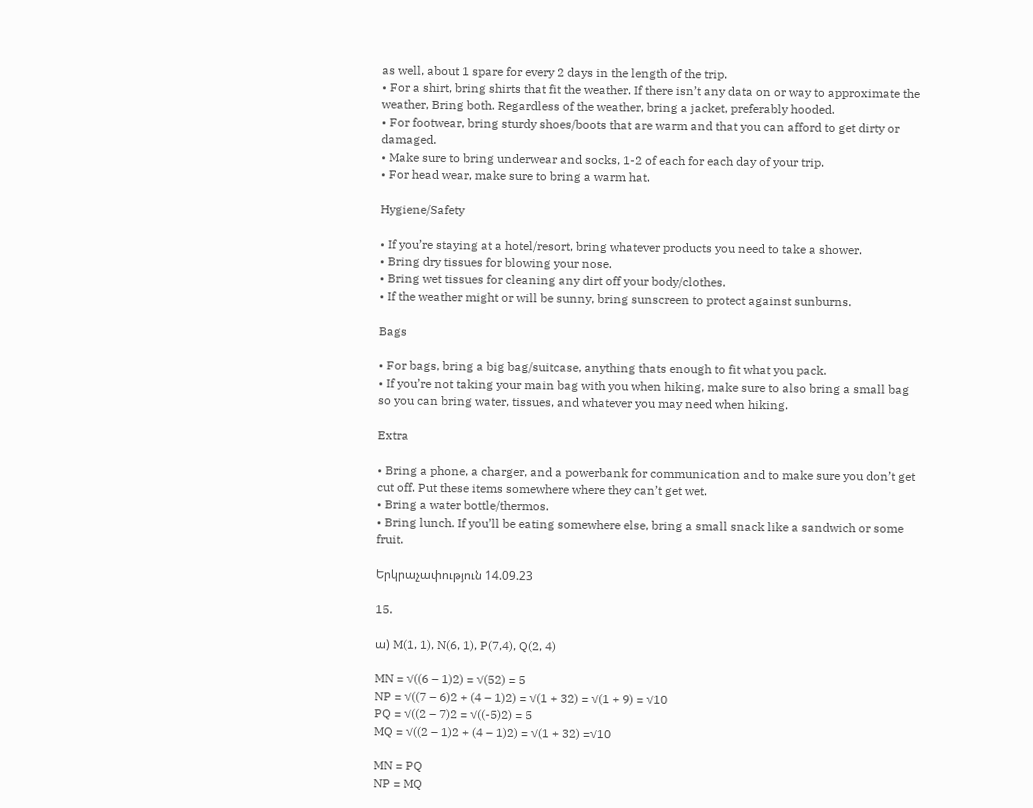as well, about 1 spare for every 2 days in the length of the trip.
• For a shirt, bring shirts that fit the weather. If there isn’t any data on or way to approximate the weather, Bring both. Regardless of the weather, bring a jacket, preferably hooded.
• For footwear, bring sturdy shoes/boots that are warm and that you can afford to get dirty or damaged.
• Make sure to bring underwear and socks, 1-2 of each for each day of your trip.
• For head wear, make sure to bring a warm hat.

Hygiene/Safety

• If you’re staying at a hotel/resort, bring whatever products you need to take a shower.
• Bring dry tissues for blowing your nose.
• Bring wet tissues for cleaning any dirt off your body/clothes.
• If the weather might or will be sunny, bring sunscreen to protect against sunburns.

Bags

• For bags, bring a big bag/suitcase, anything thats enough to fit what you pack.
• If you’re not taking your main bag with you when hiking, make sure to also bring a small bag so you can bring water, tissues, and whatever you may need when hiking.

Extra

• Bring a phone, a charger, and a powerbank for communication and to make sure you don’t get cut off. Put these items somewhere where they can’t get wet.
• Bring a water bottle/thermos.
• Bring lunch. If you’ll be eating somewhere else, bring a small snack like a sandwich or some fruit.

Երկրաչափություն 14.09.23

15.

ա) M(1, 1), N(6, 1), P(7,4), Q(2, 4)

MN = √((6 – 1)2) = √(52) = 5
NP = √((7 – 6)2 + (4 – 1)2) = √(1 + 32) = √(1 + 9) = √10
PQ = √((2 – 7)2 = √((-5)2) = 5
MQ = √((2 – 1)2 + (4 – 1)2) = √(1 + 32) =√10

MN = PQ
NP = MQ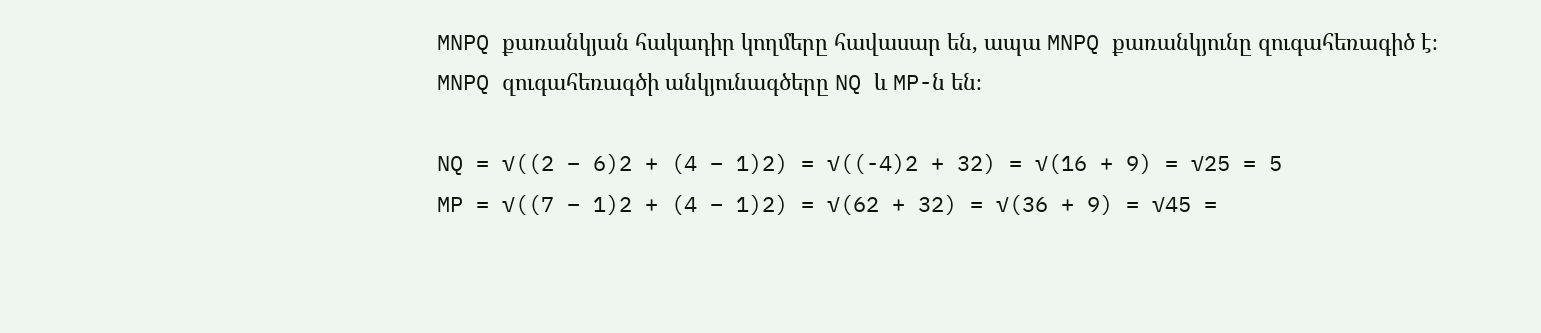MNPQ քառանկյան հակադիր կողմերը հավասար են, ապա MNPQ քառանկյունը զուգահեռագիծ է։
MNPQ զուգահեռագծի անկյունագծերը NQ և MP-ն են։

NQ = √((2 – 6)2 + (4 – 1)2) = √((-4)2 + 32) = √(16 + 9) = √25 = 5
MP = √((7 – 1)2 + (4 – 1)2) = √(62 + 32) = √(36 + 9) = √45 =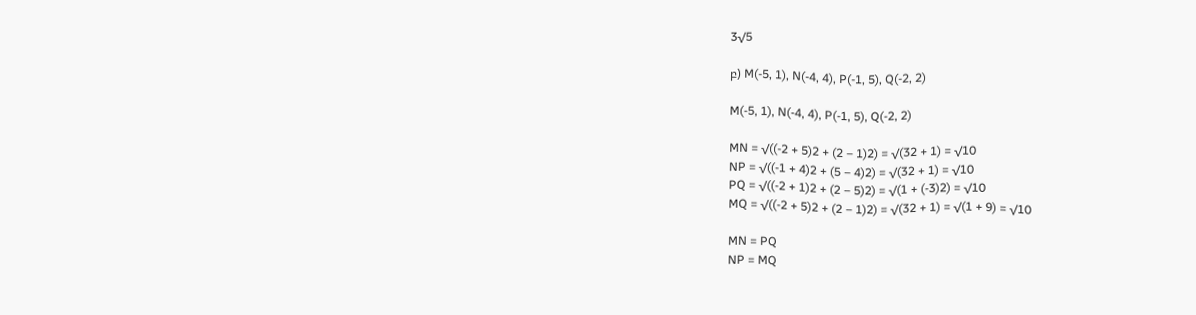3√5

բ) M(-5, 1), N(-4, 4), P(-1, 5), Q(-2, 2)

M(-5, 1), N(-4, 4), P(-1, 5), Q(-2, 2)

MN = √((-2 + 5)2 + (2 – 1)2) = √(32 + 1) = √10
NP = √((-1 + 4)2 + (5 – 4)2) = √(32 + 1) = √10
PQ = √((-2 + 1)2 + (2 – 5)2) = √(1 + (-3)2) = √10
MQ = √((-2 + 5)2 + (2 – 1)2) = √(32 + 1) = √(1 + 9) = √10

MN = PQ
NP = MQ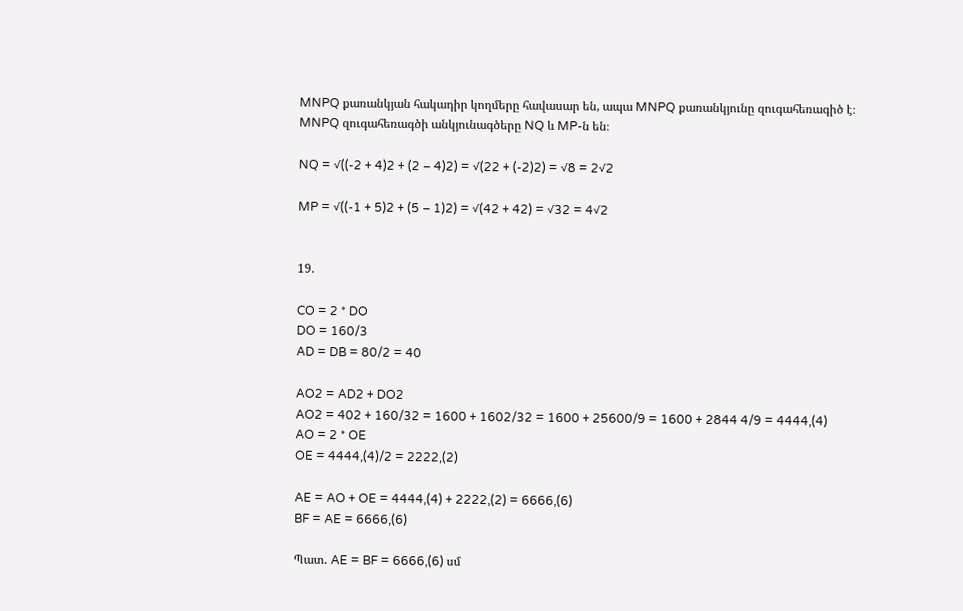MNPQ քառանկյան հակադիր կողմերը հավասար են, ապա MNPQ քառանկյունը զուգահեռագիծ է։
MNPQ զուգահեռագծի անկյունագծերը NQ և MP-ն են։

NQ = √((-2 + 4)2 + (2 – 4)2) = √(22 + (-2)2) = √8 = 2√2

MP = √((-1 + 5)2 + (5 – 1)2) = √(42 + 42) = √32 = 4√2


19.

CO = 2 * DO
DO = 160/3
AD = DB = 80/2 = 40

AO2 = AD2 + DO2
AO2 = 402 + 160/32 = 1600 + 1602/32 = 1600 + 25600/9 = 1600 + 2844 4/9 = 4444,(4)
AO = 2 * OE
OE = 4444,(4)/2 = 2222,(2)

AE = AO + OE = 4444,(4) + 2222,(2) = 6666,(6)
BF = AE = 6666,(6)

Պատ․ AE = BF = 6666,(6) սմ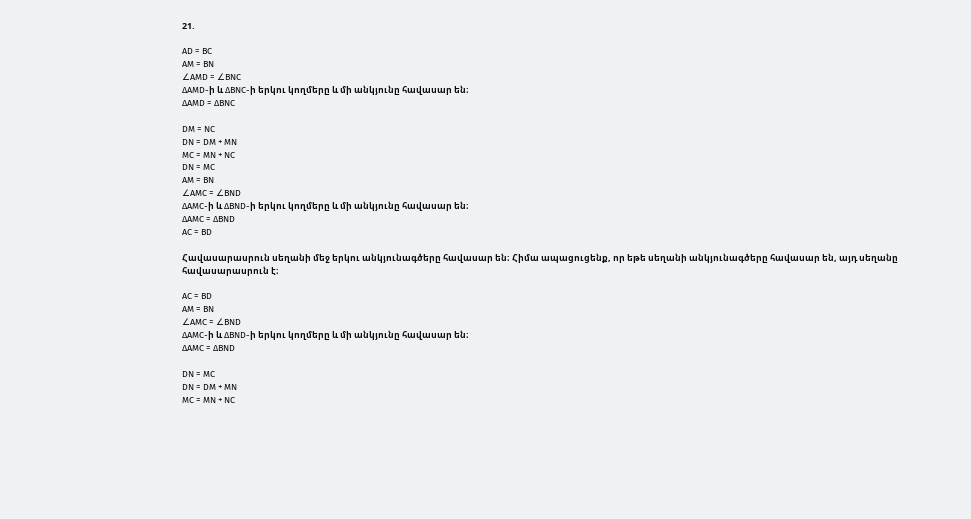21.

AD = BC
AM = BN
∠AMD = ∠BNC
∆AMD-ի և ∆BNC-ի երկու կողմերը և մի անկյունը հավասար են։
∆AMD = ∆BNC

DM = NC
DN = DM + MN
MC = MN + NC
DN = MC
AM = BN
∠AMC = ∠BND
∆AMC-ի և ∆BND-ի երկու կողմերը և մի անկյունը հավասար են։
∆AMC = ∆BND
AC = BD

Հավասարասրուն սեղանի մեջ երկու անկյունագծերը հավասար են։ Հիմա ապացուցենք, որ եթե սեղանի անկյունագծերը հավասար են, այդ սեղանը հավասարասրուն է։

AC = BD
AM = BN
∠AMC = ∠BND
∆AMC-ի և ∆BND-ի երկու կողմերը և մի անկյունը հավասար են։
∆AMC = ∆BND

DN = MC
DN = DM + MN
MC = MN + NC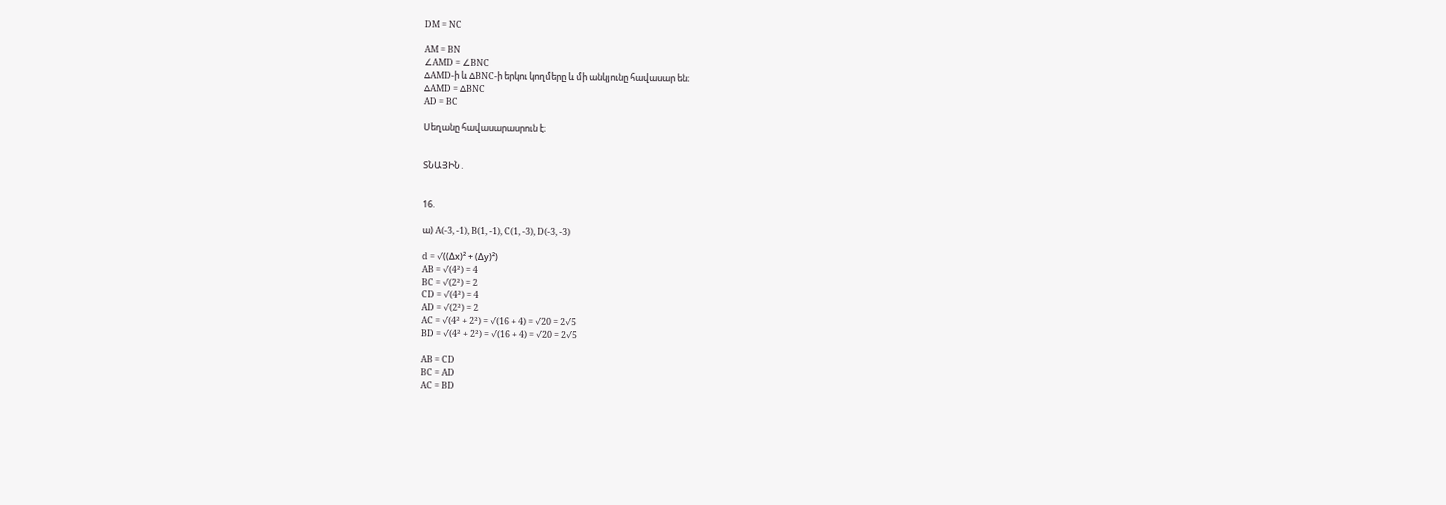DM = NC

AM = BN
∠AMD = ∠BNC
∆AMD-ի և ∆BNC-ի երկու կողմերը և մի անկյունը հավասար են։
∆AMD = ∆BNC
AD = BC

Սեղանը հավասարասրուն է։


ՏՆԱՅԻՆ․


16.

ա) A(-3, -1), B(1, -1), C(1, -3), D(-3, -3)

d = √((Δx)² + (Δy)²)
AB = √(4²) = 4
BC = √(2²) = 2
CD = √(4²) = 4
AD = √(2²) = 2
AC = √(4² + 2²) = √(16 + 4) = √20 = 2√5
BD = √(4² + 2²) = √(16 + 4) = √20 = 2√5

AB = CD
BC = AD
AC = BD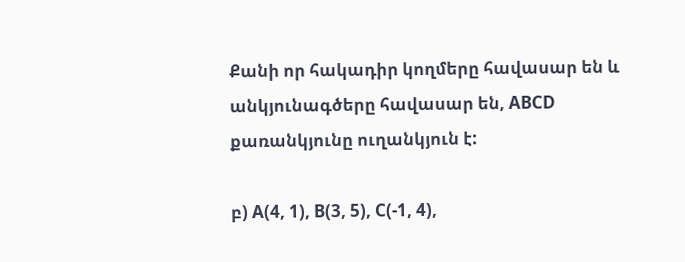Քանի որ հակադիր կողմերը հավասար են և անկյունագծերը հավասար են, ABCD քառանկյունը ուղանկյուն է:

բ) A(4, 1), B(3, 5), C(-1, 4),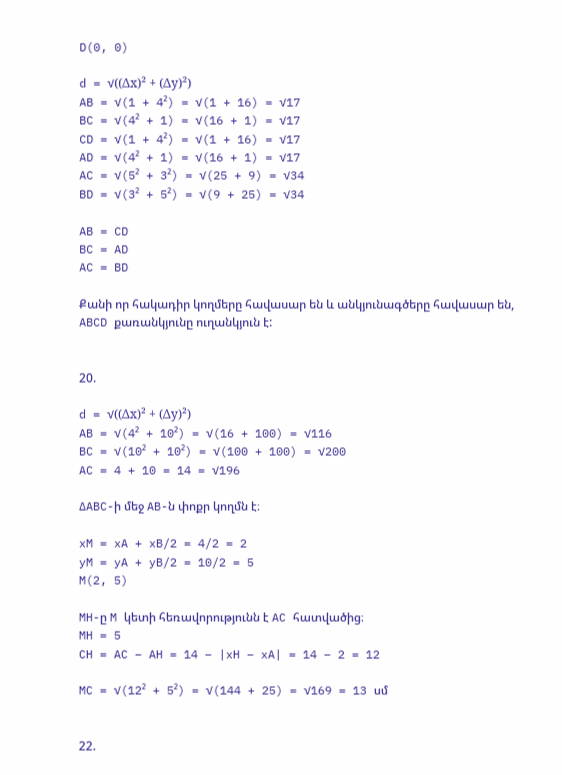D(0, 0)

d = √((Δx)² + (Δy)²)
AB = √(1 + 4²) = √(1 + 16) = √17
BC = √(4² + 1) = √(16 + 1) = √17
CD = √(1 + 4²) = √(1 + 16) = √17
AD = √(4² + 1) = √(16 + 1) = √17
AC = √(5² + 3²) = √(25 + 9) = √34
BD = √(3² + 5²) = √(9 + 25) = √34

AB = CD
BC = AD
AC = BD

Քանի որ հակադիր կողմերը հավասար են և անկյունագծերը հավասար են, ABCD քառանկյունը ուղանկյուն է:


20.

d = √((Δx)² + (Δy)²)
AB = √(4² + 10²) = √(16 + 100) = √116
BC = √(10² + 10²) = √(100 + 100) = √200
AC = 4 + 10 = 14 = √196

∆ABC-ի մեջ AB-ն փոքր կողմն է։

xM = xA + xB/2 = 4/2 = 2
yM = yA + yB/2 = 10/2 = 5
M(2, 5)

MH-ը M կետի հեռավորությունն է AC հատվածից։
MH = 5
CH = AC – AH = 14 – |xH – xA| = 14 – 2 = 12

MC = √(12² + 5²) = √(144 + 25) = √169 = 13 սմ


22.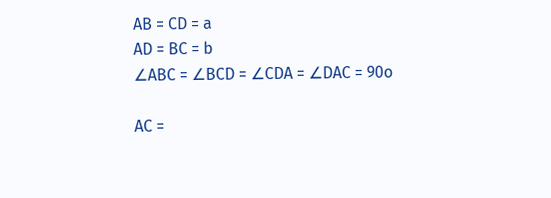AB = CD = a
AD = BC = b
∠ABC = ∠BCD = ∠CDA = ∠DAC = 90o

AC =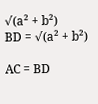√(a² + b²)
BD = √(a² + b²)

AC = BD